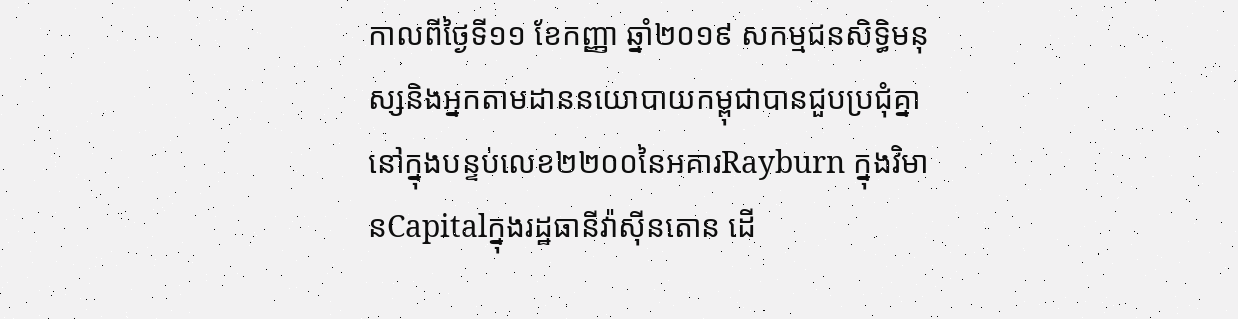កាលពីថ្ងៃទី១១ ខែកញ្ញា ឆ្នាំ២០១៩ សកម្មជនសិទ្ធិមនុស្សនិងអ្នកតាមដាននយោបាយកម្ពុជាបានជួបប្រជុំគ្នានៅក្នុងបន្ទប់លេខ២២០០នៃអគារRayburn ក្នុងវិមានCapitalក្នុងរដ្ឋធានីវ៉ាស៊ីនតោន ដើ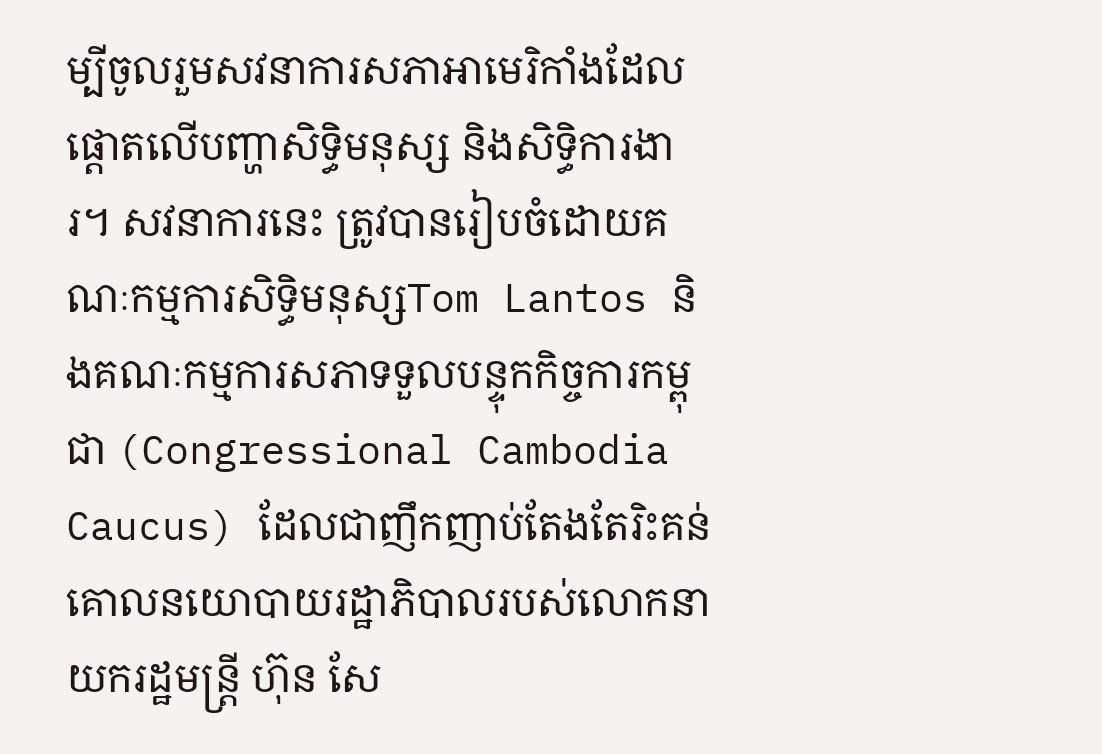ម្បីចូលរួមសវនាការសភាអាមេរិកាំងដែលផ្ដោតលើបញ្ហាសិទ្ធិមនុស្ស និងសិទ្ធិការងារ។ សវនាការនេះ ត្រូវបានរៀបចំដោយគណៈកម្មការសិទ្ធិមនុស្សTom Lantos និងគណៈកម្មការសភាទទួលបន្ទុកកិច្ចការកម្ពុជា (Congressional Cambodia Caucus) ដែលជាញឹកញាប់តែងតែរិះគន់គោលនយោបាយរដ្ឋាភិបាលរបស់លោកនាយករដ្ឋមន្រ្តី ហ៊ុន សែ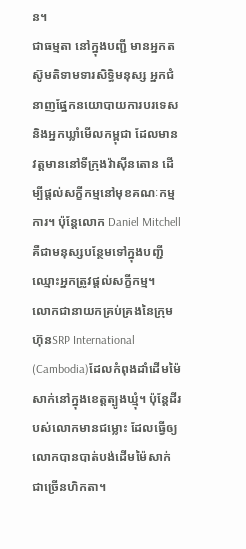ន។
ជាធម្មតា នៅក្នុងបញ្ជី មានអ្នកតស៊ូមតិទាមទារសិទ្ធិមនុស្ស អ្នកជំនាញផ្នែកនយោបាយការបរទេស និងអ្នកឃ្លាំមើលកម្ពុជា ដែលមានវត្តមាននៅទីក្រុងវ៉ាស៊ីនតោន ដើម្បីផ្តល់សក្ខីកម្មនៅមុខគណៈកម្មការ។ ប៉ុន្តែលោក Daniel Mitchell គឺជាមនុស្សបន្ថែមទៅក្នុងបញ្ជីឈ្មោះអ្នកត្រូវផ្តល់សក្ខីកម្ម។
លោកជានាយកគ្រប់គ្រងនៃក្រុមហ៊ុនSRP International (Cambodia)ដែលកំពុងដាំដើមម៉ៃសាក់នៅក្នុងខេត្តត្បូងឃ្មុំ។ ប៉ុន្តែដីរបស់លោកមានជម្លោះ ដែលធ្វើឲ្យលោកបានបាត់បង់ដើមម៉ៃសាក់ជាច្រើនហិកតា។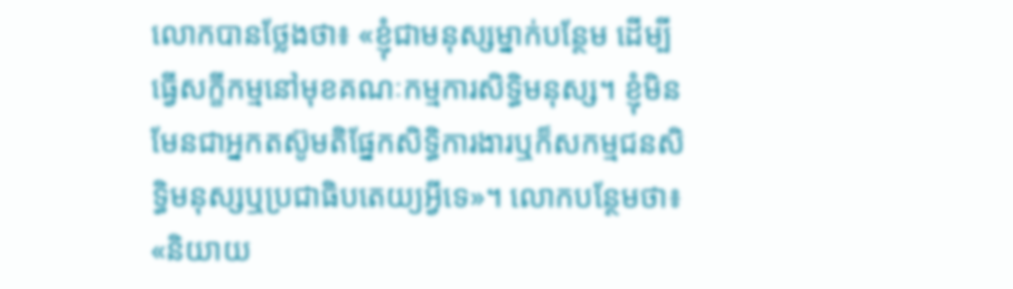លោកបានថ្លែងថា៖ «ខ្ញុំជាមនុស្សម្នាក់បន្ថែម ដើម្បីធ្វើសក្ខីកម្មនៅមុខគណៈកម្មការសិទ្ធិមនុស្ស។ ខ្ញុំមិនមែនជាអ្នកតស៊ូមតិផ្នែកសិទ្ធិការងារឬក៏សកម្មជនសិទ្ធិមនុស្សឬប្រជាធិបតេយ្យអ្វីទេ»។ លោកបន្ថែមថា៖ «និយាយ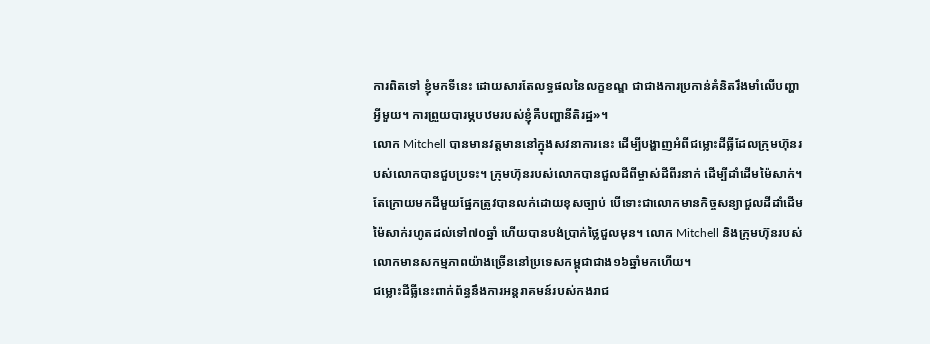ការពិតទៅ ខ្ញុំមកទីនេះ ដោយសារតែលទ្ធផលនៃលក្ខខណ្ឌ ជាជាងការប្រកាន់គំនិតរឹងមាំលើបញ្ហាអ្វីមួយ។ ការព្រួយបារម្ភបឋមរបស់ខ្ញុំគឺបញ្ហានីតិរដ្ឋ»។
លោក Mitchell បានមានវត្តមាននៅក្នុងសវនាការនេះ ដើម្បីបង្ហាញអំពីជម្លោះដីធ្លីដែលក្រុមហ៊ុនរបស់លោកបានជួបប្រទះ។ ក្រុមហ៊ុនរបស់លោកបានជួលដីពីម្ចាស់ដីពីរនាក់ ដើម្បីដាំដើមម៉ៃសាក់។ តែក្រោយមកដីមួយផ្នែកត្រូវបានលក់ដោយខុសច្បាប់ បើទោះជាលោកមានកិច្ចសន្យាជួលដីដាំដើមម៉ៃសាក់រហូតដល់ទៅ៧០ឆ្នាំ ហើយបានបង់ប្រាក់ថ្លៃជួលមុន។ លោក Mitchell និងក្រុមហ៊ុនរបស់លោកមានសកម្មភាពយ៉ាងច្រើននៅប្រទេសកម្ពុជាជាង១៦ឆ្នាំមកហើយ។
ជម្លោះដីធ្លីនេះពាក់ព័ន្ធនឹងការអន្តរាគមន៍របស់កងរាជ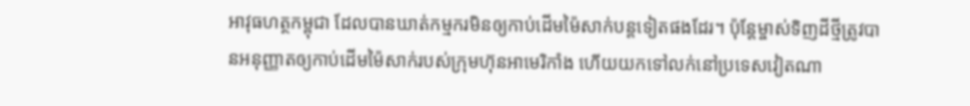អាវុធហត្ថកម្ពុជា ដែលបានឃាត់កម្មករមិនឲ្យកាប់ដើមម៉ៃសាក់បន្តទៀតផងដែរ។ ប៉ុន្តែម្ចាស់ទិញដីថ្មីត្រូវបានអនុញ្ញាតឲ្យកាប់ដើមម៉ៃសាក់របស់ក្រុមហ៊ុនអាមេរិកាំង ហើយយកទៅលក់នៅប្រទេសវៀតណា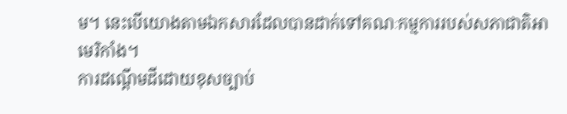ម។ នេះបើយោងតាមឯកសារដែលបានដាក់ទៅគណៈកម្មការរបស់សភាជាតិអាមេរិកាំង។
ការដណ្ដើមដីដោយខុសច្បាប់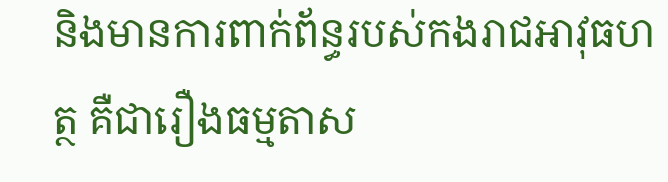និងមានការពាក់ព័ន្ធរបស់កងរាជអាវុធហត្ថ គឺជារឿងធម្មតាស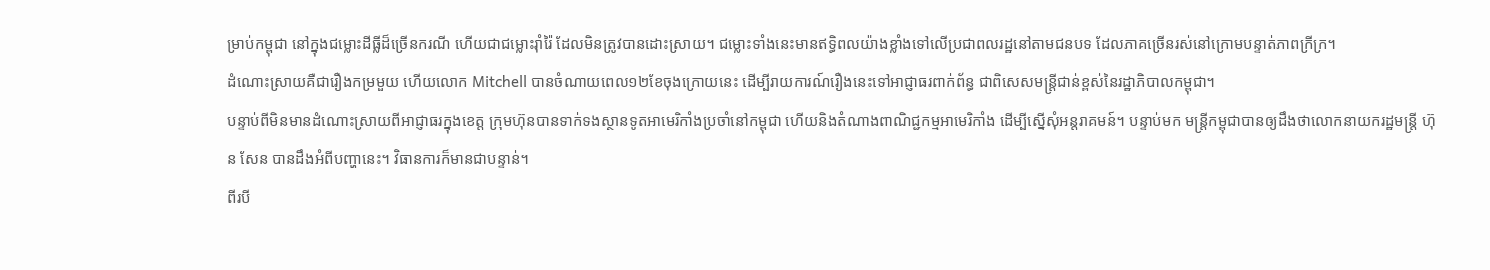ម្រាប់កម្ពុជា នៅក្នុងជម្លោះដីធ្លីដ៏ច្រើនករណី ហើយជាជម្លោះរ៉ាំរ៉ៃ ដែលមិនត្រូវបានដោះស្រាយ។ ជម្លោះទាំងនេះមានឥទ្ធិពលយ៉ាងខ្លាំងទៅលើប្រជាពលរដ្ឋនៅតាមជនបទ ដែលភាគច្រើនរស់នៅក្រោមបន្ទាត់ភាពក្រីក្រ។
ដំណោះស្រាយគឺជារឿងកម្រមួយ ហើយលោក Mitchell បានចំណាយពេល១២ខែចុងក្រោយនេះ ដើម្បីរាយការណ៍រឿងនេះទៅអាជ្ញាធរពាក់ព័ន្ធ ជាពិសេសមន្ត្រីជាន់ខ្ពស់នៃរដ្ឋាភិបាលកម្ពុជា។
បន្ទាប់ពីមិនមានដំណោះស្រាយពីអាជ្ញាធរក្នុងខេត្ត ក្រុមហ៊ុនបានទាក់ទងស្ថានទូតអាមេរិកាំងប្រចាំនៅកម្ពុជា ហើយនិងតំណាងពាណិជ្ជកម្មអាមេរិកាំង ដើម្បីស្នើសុំអន្តរាគមន៍។ បន្ទាប់មក មន្ត្រីកម្ពុជាបានឲ្យដឹងថាលោកនាយករដ្ឋមន្ត្រី ហ៊ុន សែន បានដឹងអំពីបញ្ហានេះ។ វិធានការក៏មានជាបន្ទាន់។
ពីរបី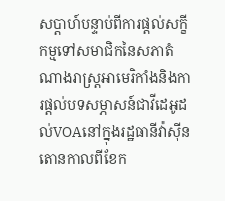សប្ដាហ៍បន្ទាប់ពីការផ្ដល់សក្ខីកម្មទៅសមាជិកនៃសភាតំណាងរាស្ត្រអាមេរិកាំងនិងការផ្ដល់បទសម្ភាសន៍ជាវីដេអូដល់VOAនៅក្នុងរដ្ឋធានីវ៉ាស៊ីនតោនកាលពីខែក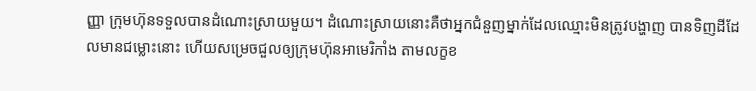ញ្ញា ក្រុមហ៊ុនទទួលបានដំណោះស្រាយមួយ។ ដំណោះស្រាយនោះគឺថាអ្នកជំនួញម្នាក់ដែលឈ្មោះមិនត្រូវបង្ហាញ បានទិញដីដែលមានជម្លោះនោះ ហើយសម្រេចជួលឲ្យក្រុមហ៊ុនអាមេរិកាំង តាមលក្ខខ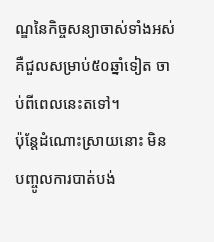ណ្ឌនៃកិច្ចសន្យាចាស់ទាំងអស់ គឺជួលសម្រាប់៥០ឆ្នាំទៀត ចាប់ពីពេលនេះតទៅ។
ប៉ុន្តែដំណោះស្រាយនោះ មិនបញ្ចូលការបាត់បង់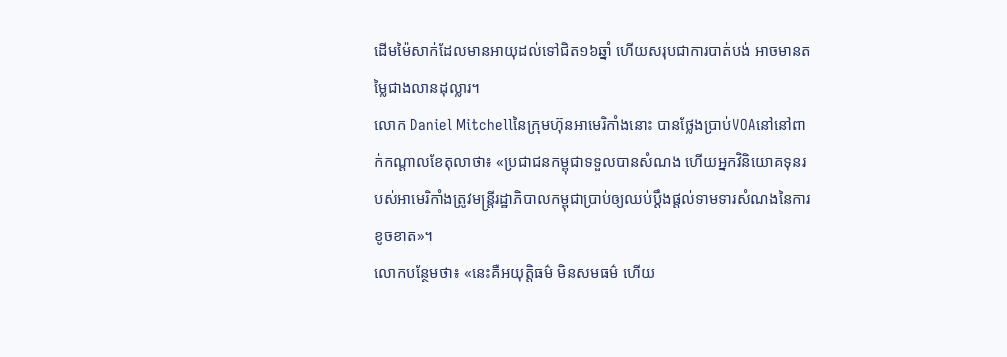ដើមម៉ៃសាក់ដែលមានអាយុដល់ទៅជិត១៦ឆ្នាំ ហើយសរុបជាការបាត់បង់ អាចមានតម្លៃជាងលានដុល្លារ។
លោក Daniel Mitchellនៃក្រុមហ៊ុនអាមេរិកាំងនោះ បានថ្លែងប្រាប់VOAនៅនៅពាក់កណ្ដាលខែតុលាថា៖ «ប្រជាជនកម្ពុជាទទួលបានសំណង ហើយអ្នកវិនិយោគទុនរបស់អាមេរិកាំងត្រូវមន្ត្រីរដ្ឋាភិបាលកម្ពុជាប្រាប់ឲ្យឈប់ប្ដឹងផ្ដល់ទាមទារសំណងនៃការខូចខាត»។
លោកបន្ថែមថា៖ «នេះគឺអយុត្តិធម៌ មិនសមធម៌ ហើយ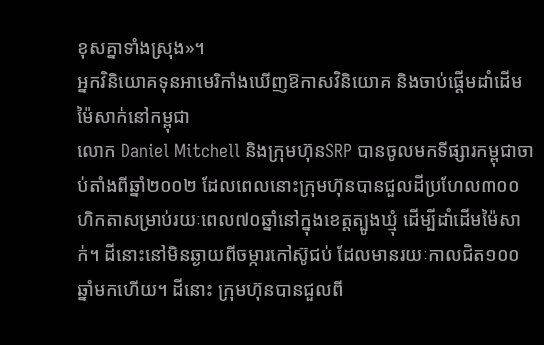ខុសគ្នាទាំងស្រុង»។
អ្នកវិនិយោគទុនអាមេរិកាំងឃើញឱកាសវិនិយោគ និងចាប់ផ្ដើមដាំដើមម៉ៃសាក់នៅកម្ពុជា
លោក Daniel Mitchell និងក្រុមហ៊ុនSRP បានចូលមកទីផ្សារកម្ពុជាចាប់តាំងពីឆ្នាំ២០០២ ដែលពេលនោះក្រុមហ៊ុនបានជួលដីប្រហែល៣០០ហិកតាសម្រាប់រយៈពេល៧០ឆ្នាំនៅក្នុងខេត្តត្បូងឃ្មុំ ដើម្បីដាំដើមម៉ៃសាក់។ ដីនោះនៅមិនឆ្ងាយពីចម្ការកៅស៊ូជប់ ដែលមានរយៈកាលជិត១០០ឆ្នាំមកហើយ។ ដីនោះ ក្រុមហ៊ុនបានជួលពី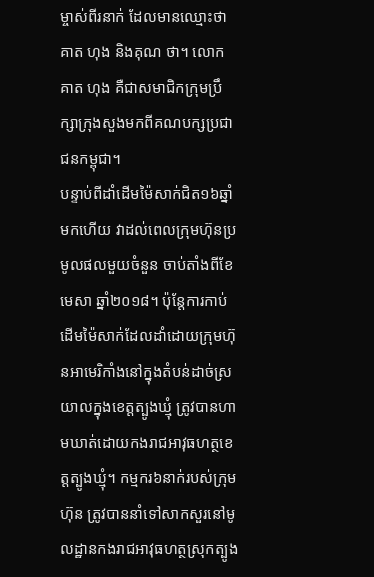ម្ចាស់ពីរនាក់ ដែលមានឈ្មោះថាគាត ហុង និងគុណ ថា។ លោក គាត ហុង គឺជាសមាជិកក្រុមប្រឹក្សាក្រុងសួងមកពីគណបក្សប្រជាជនកម្ពុជា។
បន្ទាប់ពីដាំដើមម៉ៃសាក់ជិត១៦ឆ្នាំមកហើយ វាដល់ពេលក្រុមហ៊ុនប្រមូលផលមួយចំនួន ចាប់តាំងពីខែមេសា ឆ្នាំ២០១៨។ ប៉ុន្តែការកាប់ដើមម៉ៃសាក់ដែលដាំដោយក្រុមហ៊ុនអាមេរិកាំងនៅក្នុងតំបន់ដាច់ស្រយាលក្នុងខេត្តត្បូងឃ្មុំ ត្រូវបានហាមឃាត់ដោយកងរាជអាវុធហត្ថខេត្តត្បូងឃ្មុំ។ កម្មករ៦នាក់របស់ក្រុមហ៊ុន ត្រូវបាននាំទៅសាកសួរនៅមូលដ្ឋានកងរាជអាវុធហត្ថស្រុកត្បូង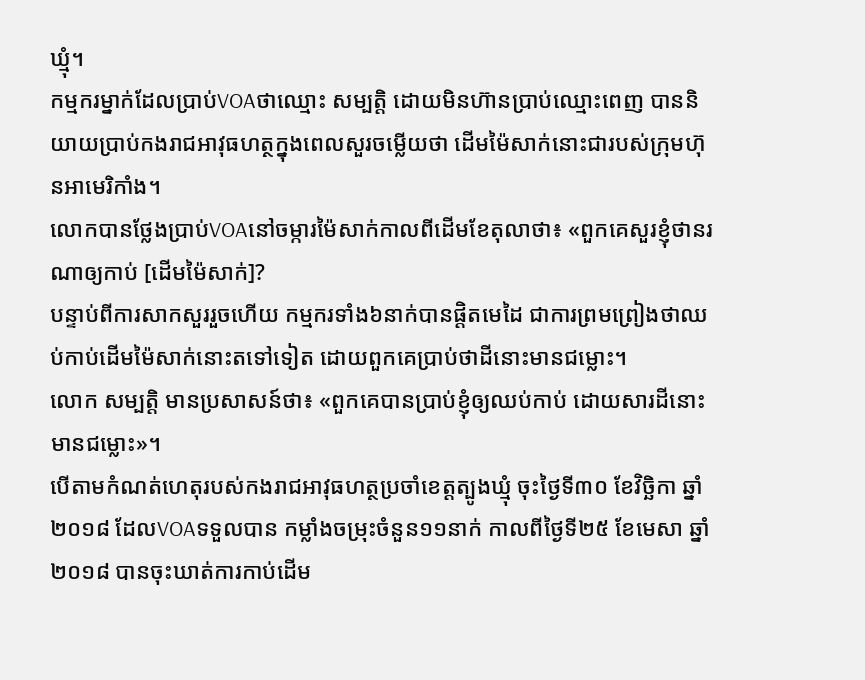ឃ្មុំ។
កម្មករម្នាក់ដែលប្រាប់VOAថាឈ្មោះ សម្បត្តិ ដោយមិនហ៊ានប្រាប់ឈ្មោះពេញ បាននិយាយប្រាប់កងរាជអាវុធហត្ថក្នុងពេលសួរចម្លើយថា ដើមម៉ៃសាក់នោះជារបស់ក្រុមហ៊ុនអាមេរិកាំង។
លោកបានថ្លែងប្រាប់VOAនៅចម្ការម៉ៃសាក់កាលពីដើមខែតុលាថា៖ «ពួកគេសួរខ្ញុំថានរណាឲ្យកាប់ [ដើមម៉ៃសាក់]?
បន្ទាប់ពីការសាកសួររួចហើយ កម្មករទាំង៦នាក់បានផ្តិតមេដៃ ជាការព្រមព្រៀងថាឈប់កាប់ដើមម៉ៃសាក់នោះតទៅទៀត ដោយពួកគេប្រាប់ថាដីនោះមានជម្លោះ។
លោក សម្បត្តិ មានប្រសាសន៍ថា៖ «ពួកគេបានប្រាប់ខ្ញុំឲ្យឈប់កាប់ ដោយសារដីនោះមានជម្លោះ»។
បើតាមកំណត់ហេតុរបស់កងរាជអាវុធហត្ថប្រចាំខេត្តត្បូងឃ្មុំ ចុះថ្ងៃទី៣០ ខែវិច្ឆិកា ឆ្នាំ២០១៨ ដែលVOAទទួលបាន កម្លាំងចម្រុះចំនួន១១នាក់ កាលពីថ្ងៃទី២៥ ខែមេសា ឆ្នាំ២០១៨ បានចុះឃាត់ការកាប់ដើម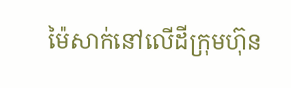ម៉ៃសាក់នៅលើដីក្រុមហ៊ុន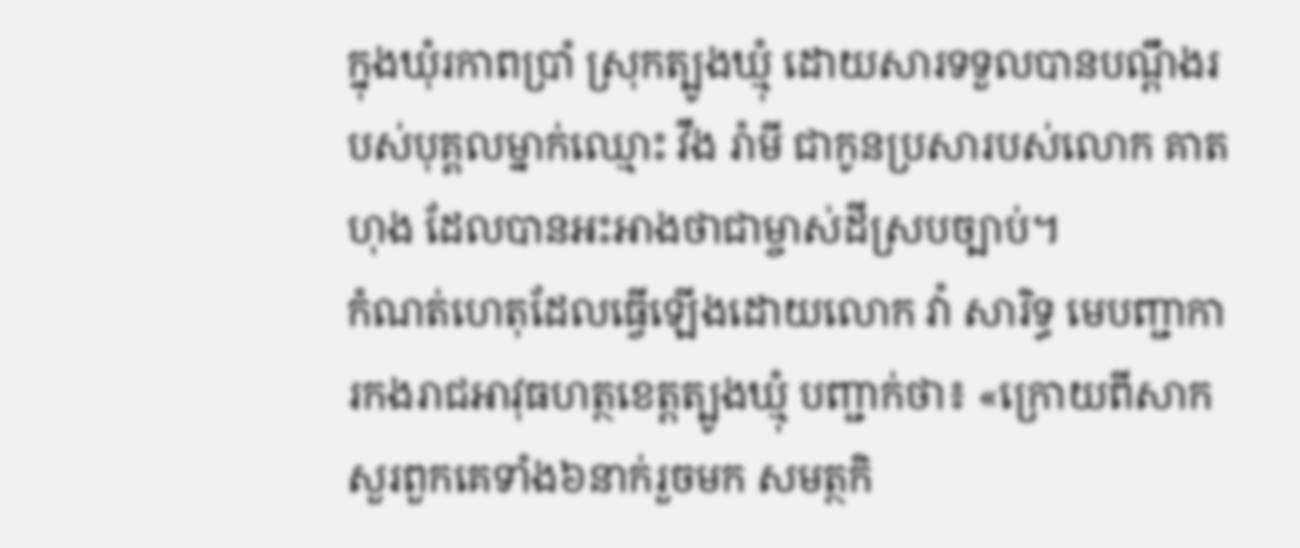ក្នុងឃុំរកាពប្រាំ ស្រុកត្បូងឃ្មុំ ដោយសារទទួលបានបណ្ដឹងរបស់បុគ្គលម្នាក់ឈ្មោះ វឹង រ៉ាមី ជាកូនប្រសារបស់លោក គាត ហុង ដែលបានអះអាងថាជាម្ចាស់ដីស្របច្បាប់។
កំណត់ហេតុដែលធ្វើឡើងដោយលោក វ៉ា សារិទ្ធ មេបញ្ជាការកងរាជអាវុធហត្ថខេត្តត្បូងឃ្មុំ បញ្ជាក់ថា៖ «ក្រោយពីសាកសួរពួកគេទាំង៦នាក់រួចមក សមត្ថកិ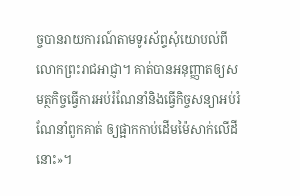ច្ចបានរាយការណ៍តាមទូរស័ព្ទសុំយោបល់ពីលោកព្រះរាជអាជ្ញា។ គាត់បានអនុញ្ញាតឲ្យសមត្ថកិច្ចធ្វើការអប់រំណែនាំនិងធ្វើកិច្ចសន្យាអប់រំណែនាំពួកគាត់ ឲ្យផ្អាកកាប់ដើមម៉ៃសាក់លើដីនោះ»។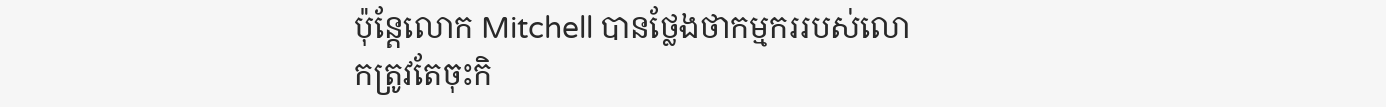ប៉ុន្តែលោក Mitchell បានថ្លែងថាកម្មកររបស់លោកត្រូវតែចុះកិ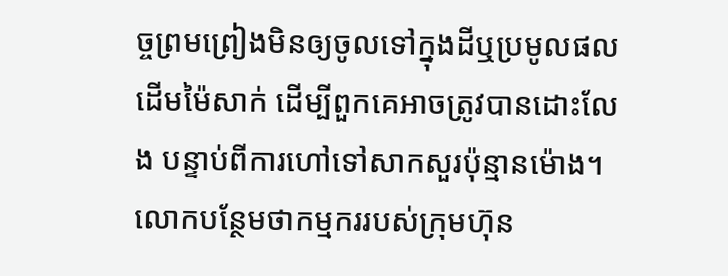ច្ចព្រមព្រៀងមិនឲ្យចូលទៅក្នុងដីឬប្រមូលផលដើមម៉ៃសាក់ ដើម្បីពួកគេអាចត្រូវបានដោះលែង បន្ទាប់ពីការហៅទៅសាកសួរប៉ុន្មានម៉ោង។ លោកបន្ថែមថាកម្មកររបស់ក្រុមហ៊ុន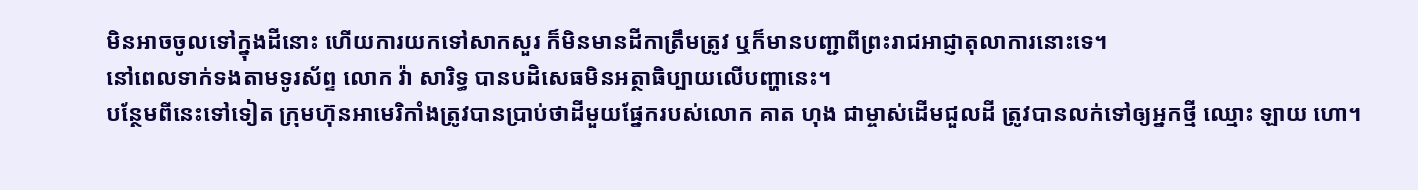មិនអាចចូលទៅក្នុងដីនោះ ហើយការយកទៅសាកសួរ ក៏មិនមានដីកាត្រឹមត្រូវ ឬក៏មានបញ្ជាពីព្រះរាជអាជ្ញាតុលាការនោះទេ។
នៅពេលទាក់ទងតាមទូរស័ព្ទ លោក វ៉ា សារិទ្ធ បានបដិសេធមិនអត្ថាធិប្បាយលើបញ្ហានេះ។
បន្ថែមពីនេះទៅទៀត ក្រុមហ៊ុនអាមេរិកាំងត្រូវបានប្រាប់ថាដីមួយផ្នែករបស់លោក គាត ហុង ជាម្ចាស់ដើមជួលដី ត្រូវបានលក់ទៅឲ្យអ្នកថ្មី ឈ្មោះ ឡាយ ហោ។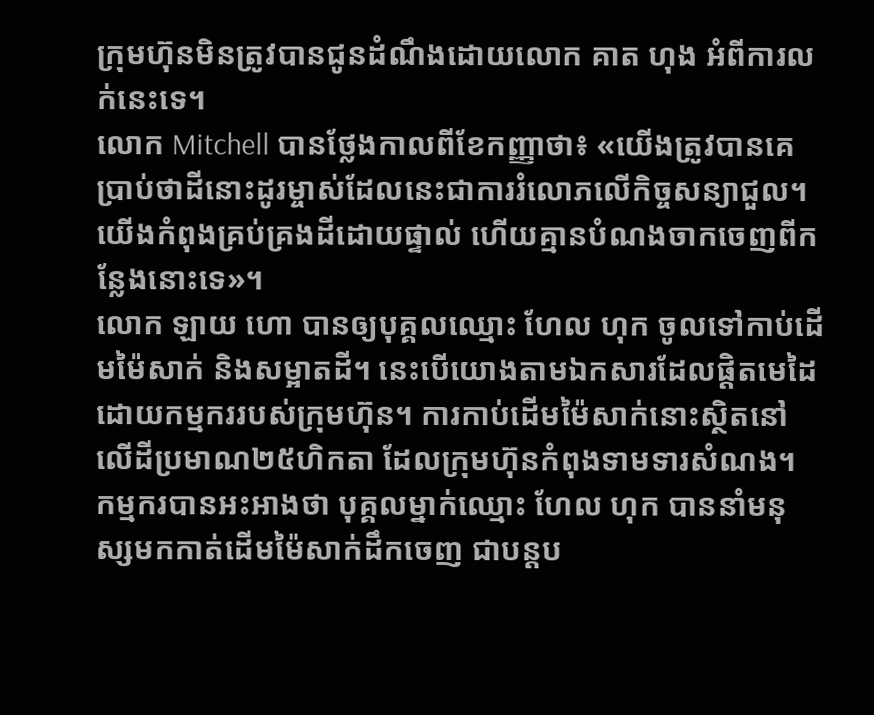ក្រុមហ៊ុនមិនត្រូវបានជូនដំណឹងដោយលោក គាត ហុង អំពីការលក់នេះទេ។
លោក Mitchell បានថ្លែងកាលពីខែកញ្ញាថា៖ «យើងត្រូវបានគេប្រាប់ថាដីនោះដូរម្ចាស់ដែលនេះជាការរំលោភលើកិច្ចសន្យាជួល។ យើងកំពុងគ្រប់គ្រងដីដោយផ្ទាល់ ហើយគ្មានបំណងចាកចេញពីកន្លែងនោះទេ»។
លោក ឡាយ ហោ បានឲ្យបុគ្គលឈ្មោះ ហែល ហុក ចូលទៅកាប់ដើមម៉ៃសាក់ និងសម្អាតដី។ នេះបើយោងតាមឯកសារដែលផ្តិតមេដៃដោយកម្មកររបស់ក្រុមហ៊ុន។ ការកាប់ដើមម៉ៃសាក់នោះស្ថិតនៅលើដីប្រមាណ២៥ហិកតា ដែលក្រុមហ៊ុនកំពុងទាមទារសំណង។
កម្មករបានអះអាងថា បុគ្គលម្នាក់ឈ្មោះ ហែល ហុក បាននាំមនុស្សមកកាត់ដើមម៉ៃសាក់ដឹកចេញ ជាបន្តប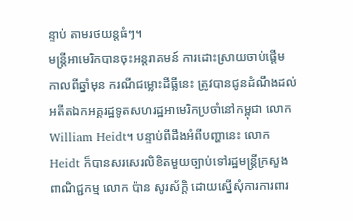ន្ទាប់ តាមរថយន្តធំៗ។
មន្រ្តីអាមេរិកបានចុះអន្តរាគមន៍ ការដោះស្រាយចាប់ផ្ដើម
កាលពីឆ្នាំមុន ករណីជម្លោះដីធ្លីនេះ ត្រូវបានជូនដំណឹងដល់អតីតឯកអគ្គរដ្ឋទូតសហរដ្ឋអាមេរិកប្រចាំនៅកម្ពុជា លោក William Heidt។ បន្ទាប់ពីដឹងអំពីបញ្ហានេះ លោក Heidt ក៏បានសរសេរលិខិតមួយច្បាប់ទៅរដ្ឋមន្ត្រីក្រសួងពាណិជ្ជកម្ម លោក ប៉ាន សូរស័ក្តិ ដោយស្នើសុំការការពារ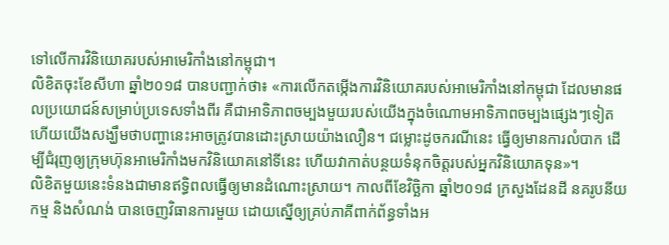ទៅលើការវិនិយោគរបស់អាមេរិកាំងនៅកម្ពុជា។
លិខិតចុះខែសីហា ឆ្នាំ២០១៨ បានបញ្ជាក់ថា៖ «ការលើកតម្កើងការវិនិយោគរបស់អាមេរិកាំងនៅកម្ពុជា ដែលមានផលប្រយោជន៍សម្រាប់ប្រទេសទាំងពីរ គឺជាអាទិភាពចម្បងមួយរបស់យើងក្នុងចំណោមអាទិភាពចម្បងផ្សេងៗទៀត ហើយយើងសង្ឃឹមថាបញ្ហានេះអាចត្រូវបានដោះស្រាយយ៉ាងលឿន។ ជម្លោះដូចករណីនេះ ធ្វើឲ្យមានការលំបាក ដើម្បីជំរុញឲ្យក្រុមហ៊ុនអាមេរិកាំងមកវិនិយោគនៅទីនេះ ហើយវាកាត់បន្ថយទំនុកចិត្តរបស់អ្នកវិនិយោគទុន»។
លិខិតមួយនេះទំនងជាមានឥទ្ធិពលធ្វើឲ្យមានដំណោះស្រាយ។ កាលពីខែវិច្ឆិកា ឆ្នាំ២០១៨ ក្រសួងដែនដី នគរូបនីយកម្ម និងសំណង់ បានចេញវិធានការមួយ ដោយស្នើឲ្យគ្រប់ភាគីពាក់ព័ន្ធទាំងអ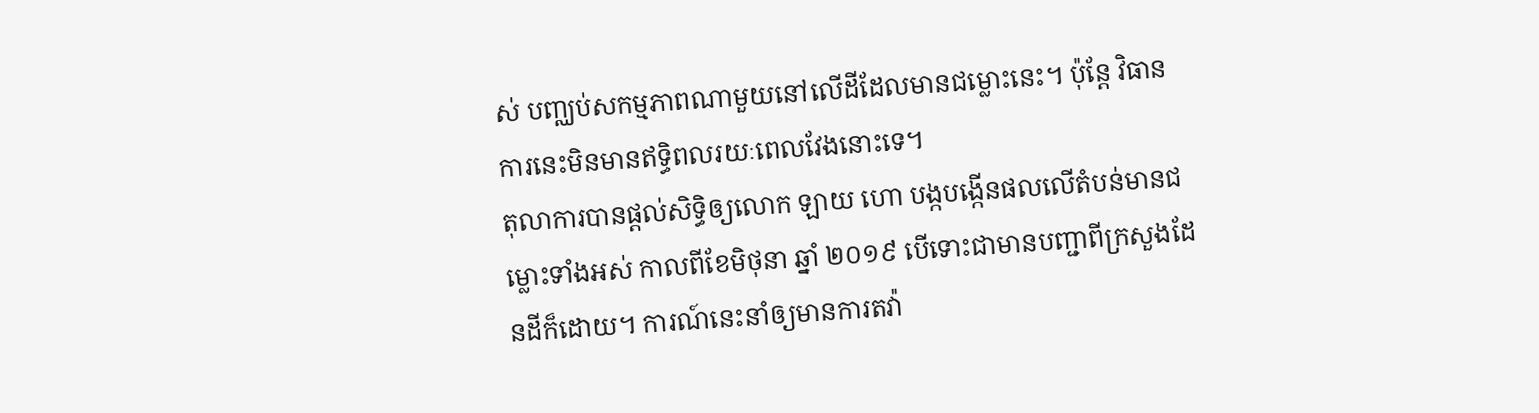ស់ បញ្ឈប់សកម្មភាពណាមួយនៅលើដីដែលមានជម្លោះនេះ។ ប៉ុន្តែ វិធានការនេះមិនមានឥទ្ធិពលរយៈពេលវែងនោះទេ។
តុលាការបានផ្ដល់សិទ្ធិឲ្យលោក ឡាយ ហោ បង្កបង្កើនផលលើតំបន់មានជម្លោះទាំងអស់ កាលពីខែមិថុនា ឆ្នាំ ២០១៩ បើទោះជាមានបញ្ជាពីក្រសួងដែនដីក៏ដោយ។ ការណ៍នេះនាំឲ្យមានការតវ៉ា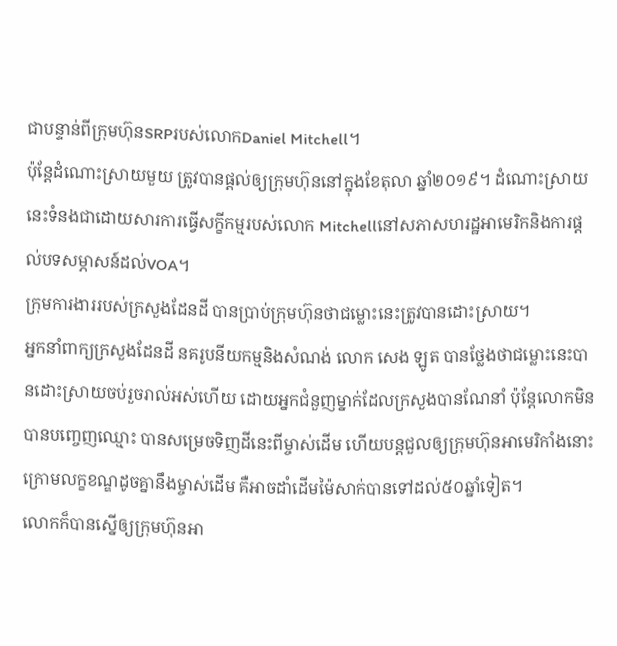ជាបន្ទាន់ពីក្រុមហ៊ុនSRPរបស់លោកDaniel Mitchell។
ប៉ុន្តែដំណោះស្រាយមួយ ត្រូវបានផ្ដល់ឲ្យក្រុមហ៊ុននៅក្នុងខែតុលា ឆ្នាំ២០១៩។ ដំណោះស្រាយនេះទំនងជាដោយសារការធ្វើសក្ខីកម្មរបស់លោក Mitchellនៅសភាសហរដ្ឋអាមេរិកនិងការផ្ដល់បទសម្ភាសន៍ដល់VOA។
ក្រុមការងាររបស់ក្រសួងដែនដី បានប្រាប់ក្រុមហ៊ុនថាជម្លោះនេះត្រូវបានដោះស្រាយ។
អ្នកនាំពាក្យក្រសួងដែនដី នគរូបនីយកម្មនិងសំណង់ លោក សេង ឡូត បានថ្លែងថាជម្លោះនេះបានដោះស្រាយចប់រួចរាល់អស់ហើយ ដោយអ្នកជំនួញម្នាក់ដែលក្រសួងបានណែនាំ ប៉ុន្តែលោកមិនបានបញ្ចេញឈ្មោះ បានសម្រេចទិញដីនេះពីម្ចាស់ដើម ហើយបន្តជួលឲ្យក្រុមហ៊ុនអាមេរិកាំងនោះ ក្រោមលក្ខខណ្ឌដូចគ្នានឹងម្ចាស់ដើម គឺអាចដាំដើមម៉ៃសាក់បានទៅដល់៥០ឆ្នាំទៀត។
លោកក៏បានស្នើឲ្យក្រុមហ៊ុនអា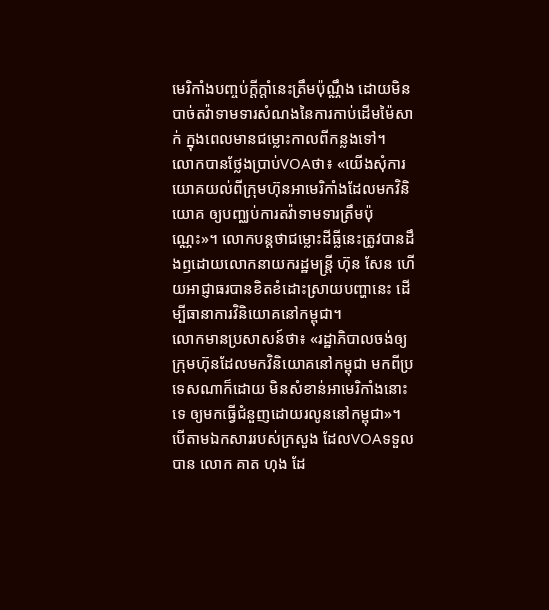មេរិកាំងបញ្ចប់ក្ដីក្តាំនេះត្រឹមប៉ុណ្ណឹង ដោយមិនបាច់តវ៉ាទាមទារសំណងនៃការកាប់ដើមម៉ៃសាក់ ក្នុងពេលមានជម្លោះកាលពីកន្លងទៅ។
លោកបានថ្លែងប្រាប់VOAថា៖ «យើងសុំការយោគយល់ពីក្រុមហ៊ុនអាមេរិកាំងដែលមកវិនិយោគ ឲ្យបញ្ឈប់ការតវ៉ាទាមទារត្រឹមប៉ុណ្ណេះ»។ លោកបន្តថាជម្លោះដីធ្លីនេះត្រូវបានដឹងឭដោយលោកនាយករដ្ឋមន្ត្រី ហ៊ុន សែន ហើយអាជ្ញាធរបានខិតខំដោះស្រាយបញ្ហានេះ ដើម្បីធានាការវិនិយោគនៅកម្ពុជា។
លោកមានប្រសាសន៍ថា៖ «រដ្ឋាភិបាលចង់ឲ្យក្រុមហ៊ុនដែលមកវិនិយោគនៅកម្ពុជា មកពីប្រទេសណាក៏ដោយ មិនសំខាន់អាមេរិកាំងនោះទេ ឲ្យមកធ្វើជំនួញដោយរលូននៅកម្ពុជា»។
បើតាមឯកសាររបស់ក្រសួង ដែលVOAទទួលបាន លោក គាត ហុង ដែ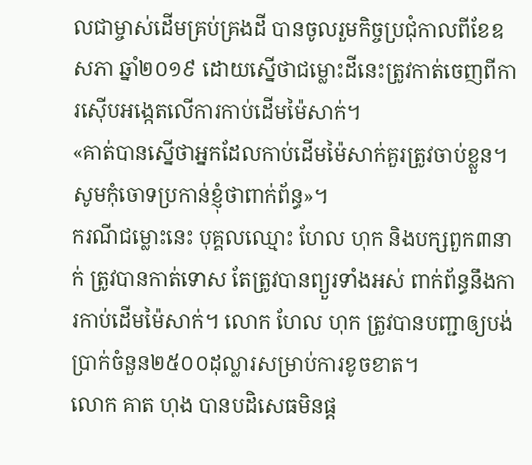លជាម្ចាស់ដើមគ្រប់គ្រងដី បានចូលរួមកិច្ចប្រជុំកាលពីខែឧសភា ឆ្នាំ២០១៩ ដោយស្នើថាជម្លោះដីនេះត្រូវកាត់ចេញពីការស៊ើបអង្កេតលើការកាប់ដើមម៉ៃសាក់។
«គាត់បានស្នើថាអ្នកដែលកាប់ដើមម៉ៃសាក់គួរត្រូវចាប់ខ្លួន។ សូមកុំចោទប្រកាន់ខ្ញុំថាពាក់ព័ន្ធ»។
ករណីជម្លោះនេះ បុគ្គលឈ្មោះ ហែល ហុក និងបក្សពួក៣នាក់ ត្រូវបានកាត់ទោស តែត្រូវបានព្យួរទាំងអស់ ពាក់ព័ន្ធនឹងការកាប់ដើមម៉ៃសាក់។ លោក ហែល ហុក ត្រូវបានបញ្ជាឲ្យបង់ប្រាក់ចំនួន២៥០០ដុល្លារសម្រាប់ការខូចខាត។
លោក គាត ហុង បានបដិសេធមិនផ្ដ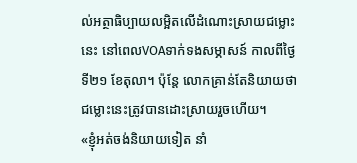ល់អត្ថាធិប្បាយលម្អិតលើដំណោះស្រាយជម្លោះនេះ នៅពេលVOAទាក់ទងសម្ភាសន៍ កាលពីថ្ងៃទី២១ ខែតុលា។ ប៉ុន្តែ លោកគ្រាន់តែនិយាយថាជម្លោះនេះត្រូវបានដោះស្រាយរួចហើយ។
«ខ្ញុំអត់ចង់និយាយទៀត នាំ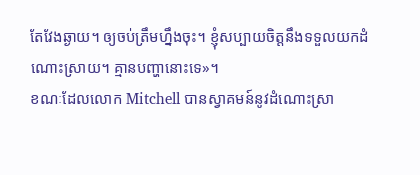តែវែងឆ្ងាយ។ ឲ្យចប់ត្រឹមហ្នឹងចុះ។ ខ្ញុំសប្បាយចិត្តនឹងទទួលយកដំណោះស្រាយ។ គ្មានបញ្ហានោះទេ»។
ខណៈដែលលោក Mitchell បានស្វាគមន៍នូវដំណោះស្រា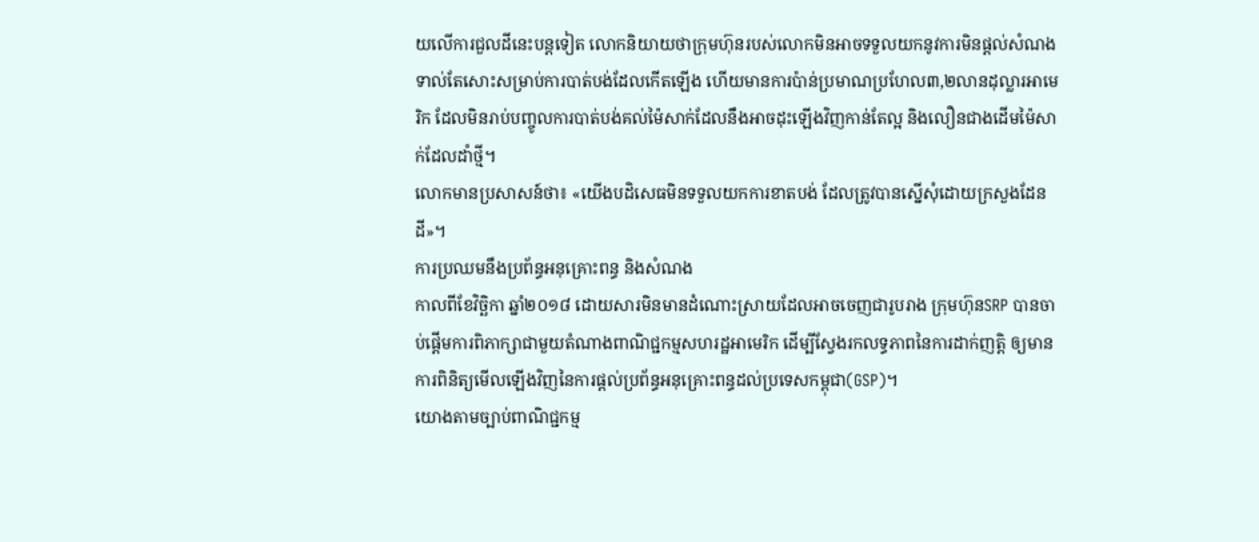យលើការជួលដីនេះបន្តទៀត លោកនិយាយថាក្រុមហ៊ុនរបស់លោកមិនអាចទទួលយកនូវការមិនផ្តល់សំណងទាល់តែសោះសម្រាប់ការបាត់បង់ដែលកើតឡើង ហើយមានការប៉ាន់ប្រមាណប្រហែល៣,២លានដុល្លារអាមេរិក ដែលមិនរាប់បញ្ចូលការបាត់បង់គល់ម៉ៃសាក់ដែលនឹងអាចដុះឡើងវិញកាន់តែល្អ និងលឿនជាងដើមម៉ៃសាក់ដែលដាំថ្មី។
លោកមានប្រសាសន៍ថា៖ «យើងបដិសេធមិនទទួលយកការខាតបង់ ដែលត្រូវបានស្នើសុំដោយក្រសួងដែនដី»។
ការប្រឈមនឹងប្រព័ន្ធអនុគ្រោះពន្ធ និងសំណង
កាលពីខែវិច្ឆិកា ឆ្នាំ២០១៨ ដោយសារមិនមានដំណោះស្រាយដែលអាចចេញជារូបរាង ក្រុមហ៊ុនSRP បានចាប់ផ្ដើមការពិភាក្សាជាមួយតំណាងពាណិជ្ជកម្មសហរដ្ឋអាមេរិក ដើម្បីស្វែងរកលទ្ធភាពនៃការដាក់ញត្តិ ឲ្យមានការពិនិត្យមើលឡើងវិញនៃការផ្ដល់ប្រព័ន្ធអនុគ្រោះពន្ធដល់ប្រទេសកម្ពុជា(GSP)។
យោងតាមច្បាប់ពាណិជ្ជកម្ម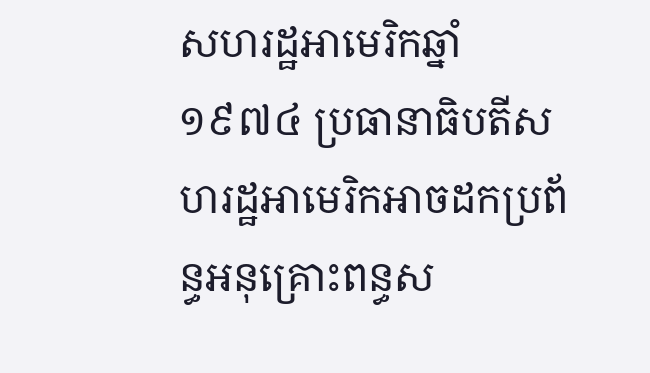សហរដ្ឋអាមេរិកឆ្នាំ១៩៧៤ ប្រធានាធិបតីសហរដ្ឋអាមេរិកអាចដកប្រព័ន្ធអនុគ្រោះពន្ធស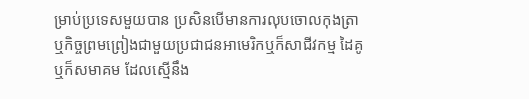ម្រាប់ប្រទេសមួយបាន ប្រសិនបើមានការលុបចោលកុងត្រា ឬកិច្ចព្រមព្រៀងជាមួយប្រជាជនអាមេរិកឬក៏សាជីវកម្ម ដៃគូ ឬក៏សមាគម ដែលស្មើនឹង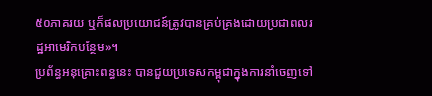៥០ភាគរយ ឬក៏ផលប្រយោជន៍ត្រូវបានគ្រប់គ្រងដោយប្រជាពលរដ្ឋអាមេរិកបន្ថែម»។
ប្រព័ន្ធអនុគ្រោះពន្ធនេះ បានជួយប្រទេសកម្ពុជាក្នុងការនាំចេញទៅ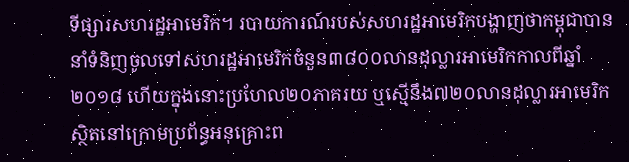ទីផ្សារសហរដ្ឋអាមេរិក។ របាយការណ៍របស់សហរដ្ឋអាមេរិកបង្ហាញថាកម្ពុជាបាននាំទំនិញចូលទៅសហរដ្ឋអាមេរិកចំនួន៣៨០០លានដុល្លារអាមេរិកកាលពីឆ្នាំ២០១៨ ហើយក្នុងនោះប្រហែល២០ភាគរយ ឬស្មើនឹង៧២០លានដុល្លារអាមេរិក ស្ថិតនៅក្រោមប្រព័ន្ធអនុគ្រោះព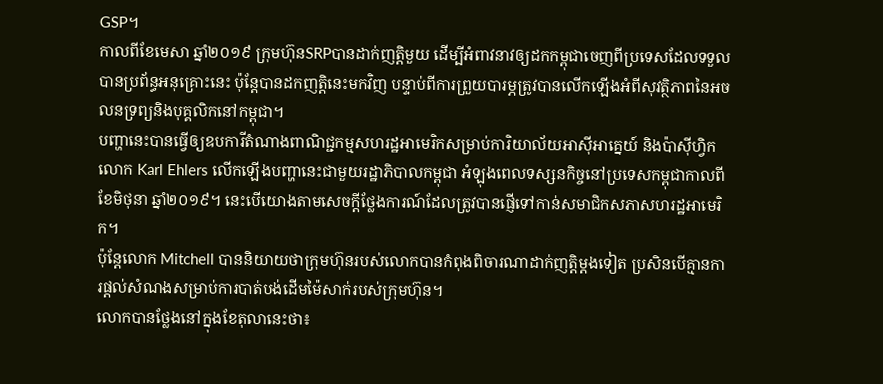GSP។
កាលពីខែមេសា ឆ្នាំ២០១៩ ក្រុមហ៊ុនSRPបានដាក់ញត្តិមួយ ដើម្បីអំពាវនាវឲ្យដកកម្ពុជាចេញពីប្រទេសដែលទទួលបានប្រព័ន្ធអនុគ្រោះនេះ ប៉ុន្តែបានដកញត្តិនេះមកវិញ បន្ទាប់ពីការព្រួយបារម្ភត្រូវបានលើកឡើងអំពីសុវត្ថិភាពនៃអចលនទ្រព្យនិងបុគ្គលិកនៅកម្ពុជា។
បញ្ហានេះបានធ្វើឲ្យឧបការីតំណាងពាណិជ្ជកម្មសហរដ្ឋអាមេរិកសម្រាប់ការិយាល័យអាស៊ីអាគ្នេយ៍ និងប៉ាស៊ីហ្វិក លោក Karl Ehlers លើកឡើងបញ្ហានេះជាមួយរដ្ឋាភិបាលកម្ពុជា អំឡុងពេលទស្សនកិច្ចនៅប្រទេសកម្ពុជាកាលពីខែមិថុនា ឆ្នាំ២០១៩។ នេះបើយោងតាមសេចក្ដីថ្លែងការណ៍ដែលត្រូវបានផ្ញើទៅកាន់សមាជិកសភាសហរដ្ឋអាមេរិក។
ប៉ុន្តែលោក Mitchell បាននិយាយថាក្រុមហ៊ុនរបស់លោកបានកំពុងពិចារណាដាក់ញត្តិម្ដងទៀត ប្រសិនបើគ្មានការផ្ដល់សំណងសម្រាប់ការបាត់បង់ដើមម៉ៃសាក់របស់ក្រុមហ៊ុន។
លោកបានថ្លែងនៅក្នុងខែតុលានេះថា៖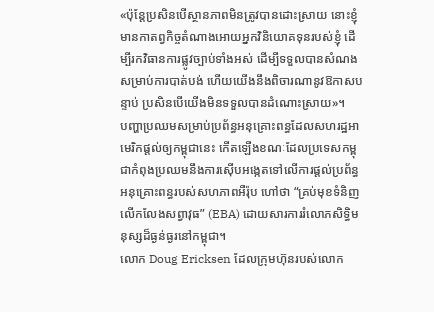«ប៉ុន្តែប្រសិនបើស្ថានភាពមិនត្រូវបានដោះស្រាយ នោះខ្ញុំមានកាតព្វកិច្ចតំណាងអោយអ្នកវិនិយោគទុនរបស់ខ្ញុំ ដើម្បីរកវិធានការផ្លូវច្បាប់ទាំងអស់ ដើម្បីទទួលបានសំណងសម្រាប់ការបាត់បង់ ហើយយើងនឹងពិចារណានូវឱកាសបន្ទាប់ ប្រសិនបើយើងមិនទទួលបានដំណោះស្រាយ»។
បញ្ហាប្រឈមសម្រាប់ប្រព័ន្ធអនុគ្រោះពន្ធដែលសហរដ្ឋអាមេរិកផ្ដល់ឲ្យកម្ពុជានេះ កើតឡើងខណៈដែលប្រទេសកម្ពុជាកំពុងប្រឈមនឹងការស៊ើបអង្កេតទៅលើការផ្ដល់ប្រព័ន្ធអនុគ្រោះពន្ធរបស់សហភាពអឺរ៉ុប ហៅថា “គ្រប់មុខទំនិញលើកលែងសព្វាវុធ” (EBA) ដោយសារការរំលោភសិទ្ធិមនុស្សដ៏ធ្ងន់ធ្ងរនៅកម្ពុជា។
លោក Doug Ericksen ដែលក្រុមហ៊ុនរបស់លោក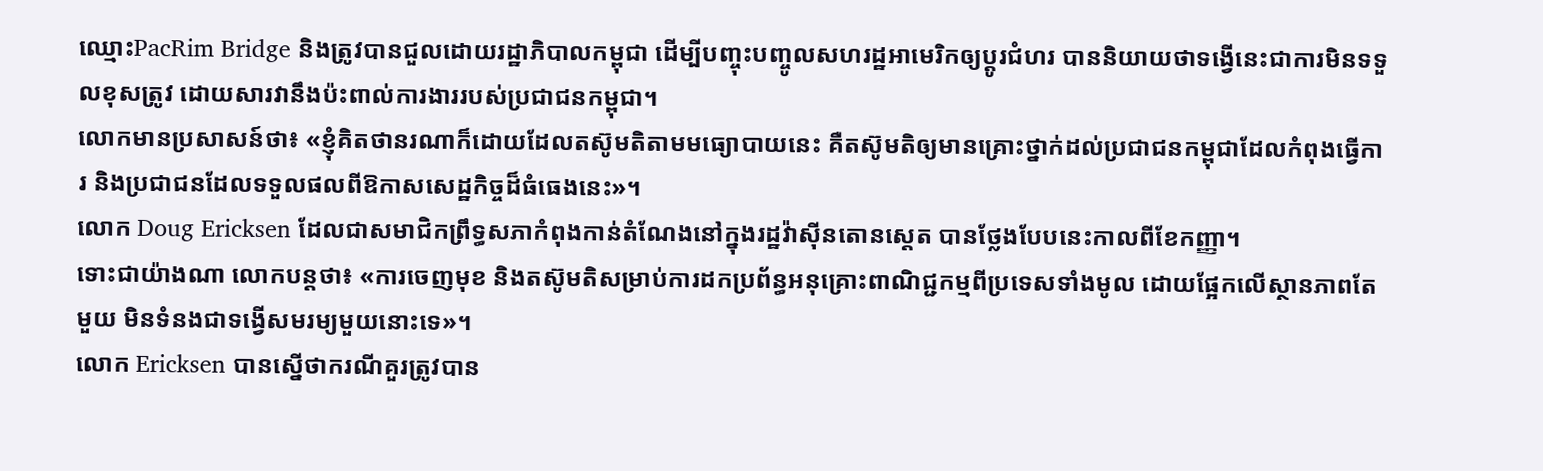ឈ្មោះPacRim Bridge និងត្រូវបានជួលដោយរដ្ឋាភិបាលកម្ពុជា ដើម្បីបញ្ចុះបញ្ចូលសហរដ្ឋអាមេរិកឲ្យប្ដូរជំហរ បាននិយាយថាទង្វើនេះជាការមិនទទួលខុសត្រូវ ដោយសារវានឹងប៉ះពាល់ការងាររបស់ប្រជាជនកម្ពុជា។
លោកមានប្រសាសន៍ថា៖ «ខ្ញុំគិតថានរណាក៏ដោយដែលតស៊ូមតិតាមមធ្យោបាយនេះ គឺតស៊ូមតិឲ្យមានគ្រោះថ្នាក់ដល់ប្រជាជនកម្ពុជាដែលកំពុងធ្វើការ និងប្រជាជនដែលទទួលផលពីឱកាសសេដ្ឋកិច្ចដ៏ធំធេងនេះ»។
លោក Doug Ericksen ដែលជាសមាជិកព្រឹទ្ធសភាកំពុងកាន់តំណែងនៅក្នុងរដ្ឋវ៉ាស៊ីនតោនស្តេត បានថ្លែងបែបនេះកាលពីខែកញ្ញា។
ទោះជាយ៉ាងណា លោកបន្តថា៖ «ការចេញមុខ និងតស៊ូមតិសម្រាប់ការដកប្រព័ន្ធអនុគ្រោះពាណិជ្ជកម្មពីប្រទេសទាំងមូល ដោយផ្អែកលើស្ថានភាពតែមួយ មិនទំនងជាទង្វើសមរម្យមួយនោះទេ»។
លោក Ericksen បានស្នើថាករណីគួរត្រូវបាន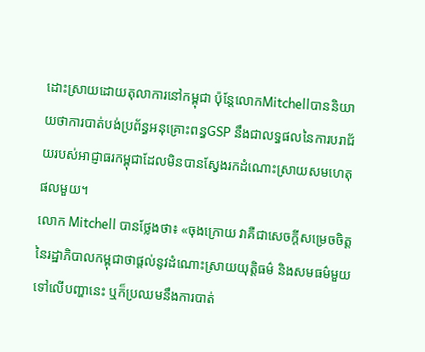ដោះស្រាយដោយតុលាការនៅកម្ពុជា ប៉ុន្តែលោកMitchellបាននិយាយថាការបាត់បង់ប្រព័ន្ធអនុគ្រោះពន្ធGSP នឹងជាលទ្ធផលនៃការបរាជ័យរបស់អាជ្ញាធរកម្ពុជាដែលមិនបានស្វែងរកដំណោះស្រាយសមហេតុផលមួយ។
លោក Mitchell បានថ្លែងថា៖ «ចុងក្រោយ វាគឺជាសេចក្ដីសម្រេចចិត្តនៃរដ្ឋាភិបាលកម្ពុជាថាផ្ដល់នូវដំណោះស្រាយយុត្តិធម៌ និងសមធម៌មួយទៅលើបញ្ហានេះ ឬក៏ប្រឈមនឹងការបាត់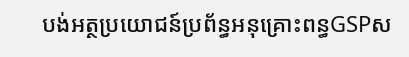បង់អត្ថប្រយោជន៍ប្រព័ន្ធអនុគ្រោះពន្ធGSPស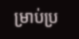ម្រាប់ប្រ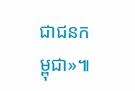ជាជនកម្ពុជា»៕